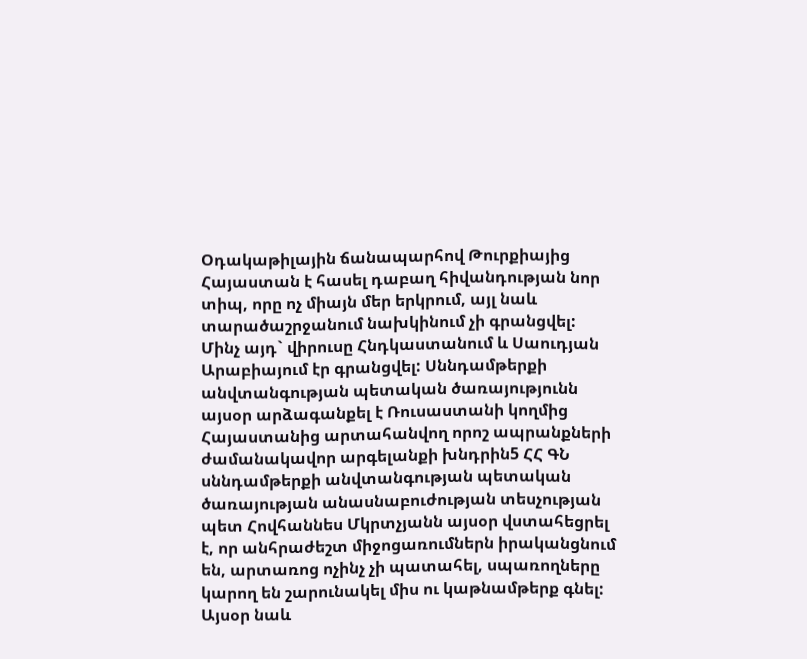Օդակաթիլային ճանապարհով Թուրքիայից Հայաստան է հասել դաբաղ հիվանդության նոր տիպ, որը ոչ միայն մեր երկրում, այլ նաև տարածաշրջանում նախկինում չի գրանցվել: Մինչ այդ` վիրուսը Հնդկաստանում և Սաուդյան Արաբիայում էր գրանցվել: Սննդամթերքի անվտանգության պետական ծառայությունն այսօր արձագանքել է Ռուսաստանի կողմից Հայաստանից արտահանվող որոշ ապրանքների ժամանակավոր արգելանքի խնդրին5 ՀՀ ԳՆ սննդամթերքի անվտանգության պետական ծառայության անասնաբուժության տեսչության պետ Հովհաննես Մկրտչյանն այսօր վստահեցրել է, որ անհրաժեշտ միջոցառումներն իրականցնում են, արտառոց ոչինչ չի պատահել, սպառողները կարող են շարունակել միս ու կաթնամթերք գնել: Այսօր նաև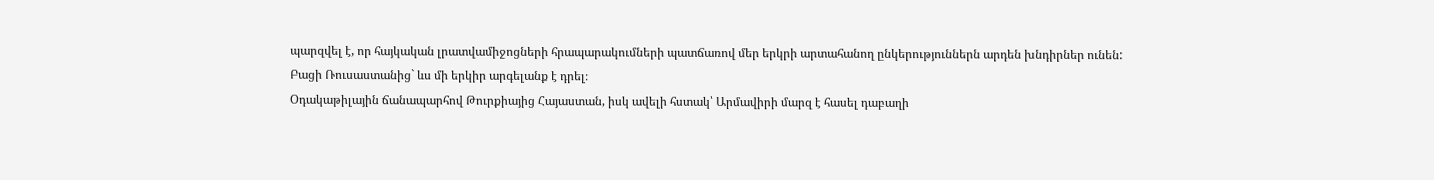պարզվել է, որ հայկական լրատվամիջոցների հրապարակումների պատճառով մեր երկրի արտահանող ընկերություններն արդեն խնդիրներ ունեն: Բացի Ռուսաստանից` ևս մի երկիր արգելանք է դրել։
Օդակաթիլային ճանապարհով Թուրքիայից Հայաստան, իսկ ավելի հստակ՝ Արմավիրի մարզ է հասել դաբաղի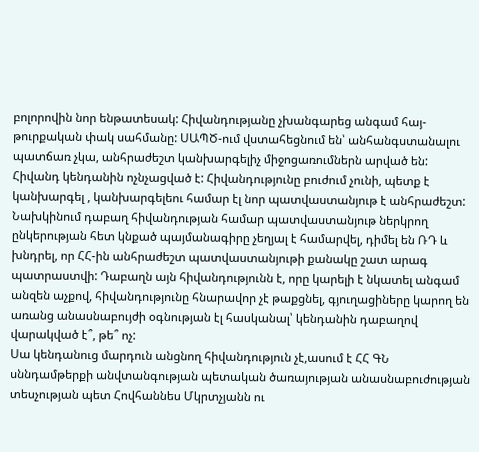բոլորովին նոր ենթատեսակ: Հիվանդությանը չխանգարեց անգամ հայ-թուրքական փակ սահմանը: ՍԱՊԾ-ում վստահեցնում են՝ անհանգստանալու պատճառ չկա, անհրաժեշտ կանխարգելիչ միջոցառումներն արված են: Հիվանդ կենդանին ոչնչացված է: Հիվանդությունը բուժում չունի, պետք է կանխարգել , կանխարգելեու համար էլ նոր պատվաստանյութ է անհրաժեշտ:
Նախկինում դաբաղ հիվանդության համար պատվաստանյութ ներկրող ընկերության հետ կնքած պայմանագիրը չեղյալ է համարվել, դիմել են ՌԴ և խնդրել, որ ՀՀ-ին անհրաժեշտ պատվաստանյութի քանակը շատ արագ պատրաստվի: Դաբաղն այն հիվանդությունն է, որը կարելի է նկատել անգամ անզեն աչքով, հիվանդությունը հնարավոր չէ թաքցնել, գյուղացիները կարող են առանց անասնաբույժի օգնության էլ հասկանալ՝ կենդանին դաբաղով վարակված է՞, թե՞ ոչ:
Սա կենդանուց մարդուն անցնող հիվանդություն չէ,ասում է ՀՀ ԳՆ սննդամթերքի անվտանգության պետական ծառայության անասնաբուժության տեսչության պետ Հովհաննես Մկրտչյանն ու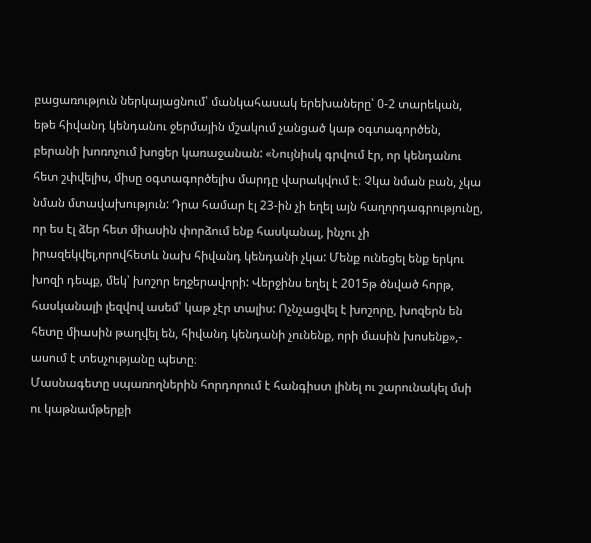բացառություն ներկայացնում՝ մանկահասակ երեխաները՝ 0-2 տարեկան, եթե հիվանդ կենդանու ջերմային մշակում չանցած կաթ օգտագործեն, բերանի խոռոչում խոցեր կառաջանան: «Նույնիսկ գրվում էր, որ կենդանու հետ շփվելիս, միսը օգտագործելիս մարդը վարակվում է։ Չկա նման բան, չկա նման մտավախություն: Դրա համար էլ 23-ին չի եղել այն հաղորդագրությունը, որ ես էլ ձեր հետ միասին փորձում ենք հասկանալ, ինչու չի իրազեկվել,որովհետև նախ հիվանդ կենդանի չկա: Մենք ունեցել ենք երկու խոզի դեպք, մեկ՝ խոշոր եղջերավորի: Վերջինս եղել է 2015թ ծնված հորթ, հասկանալի լեզվով ասեմ՝ կաթ չէր տալիս: Ոչնչացվել է խոշորը, խոզերն են հետը միասին թաղվել են, հիվանդ կենդանի չունենք, որի մասին խոսենք»,- ասում է տեսչությանը պետը։
Մասնագետը սպառողներին հորդորում է հանգիստ լինել ու շարունակել մսի ու կաթնամթերքի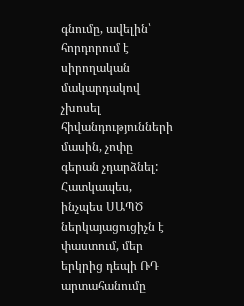գնումը, ավելին՝ հորդորում է սիրողական մակարդակով չխոսել հիվանդությունների մասին, չոփը գերան չդարձնել: Հատկապես, ինչպես ՍԱՊԾ ներկայացուցիչն է փաստում, մեր երկրից դեպի ՌԴ արտահանումը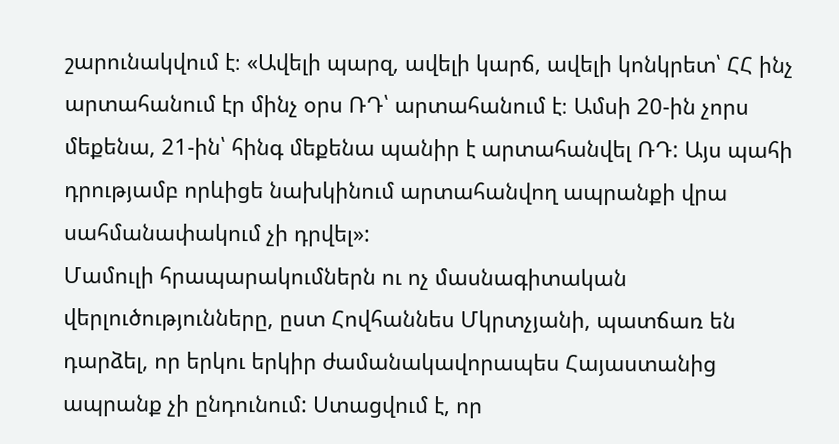շարունակվում է։ «Ավելի պարզ, ավելի կարճ, ավելի կոնկրետ՝ ՀՀ ինչ արտահանում էր մինչ օրս ՌԴ՝ արտահանում է։ Ամսի 20-ին չորս մեքենա, 21-ին՝ հինգ մեքենա պանիր է արտահանվել ՌԴ: Այս պահի դրությամբ որևիցե նախկինում արտահանվող ապրանքի վրա սահմանափակում չի դրվել»:
Մամուլի հրապարակումներն ու ոչ մասնագիտական վերլուծությունները, ըստ Հովհաննես Մկրտչյանի, պատճառ են դարձել, որ երկու երկիր ժամանակավորապես Հայաստանից ապրանք չի ընդունում: Ստացվում է, որ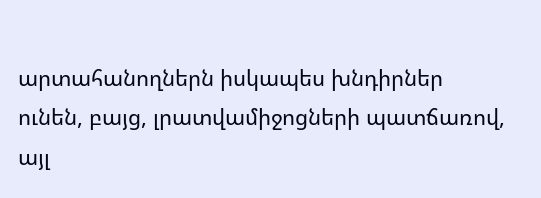արտահանողներն իսկապես խնդիրներ ունեն, բայց, լրատվամիջոցների պատճառով, այլ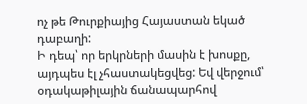ոչ թե Թուրքիայից Հայաստան եկած դաբաղի:
Ի դեպ՝ որ երկրների մասին է խոսքը, այդպես էլ չհաստակեցվեց: Եվ վերջում՝ օդակաթիլային ճանապարհով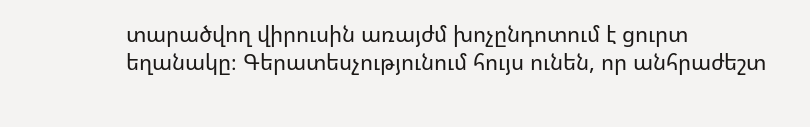տարածվող վիրուսին առայժմ խոչընդոտում է ցուրտ եղանակը։ Գերատեսչությունում հույս ունեն, որ անհրաժեշտ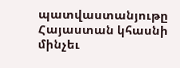պատվաստանյութը Հայաստան կհասնի մինչեւ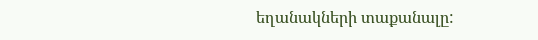եղանակների տաքանալը: